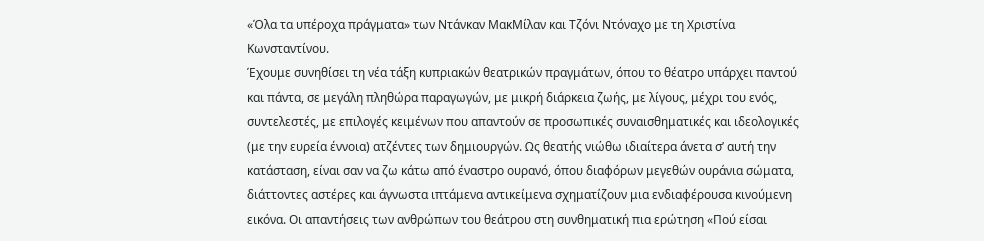«Όλα τα υπέροχα πράγματα» των Ντάνκαν ΜακΜίλαν και Τζόνι Ντόναχο με τη Χριστίνα Κωνσταντίνου.
Έχουμε συνηθίσει τη νέα τάξη κυπριακών θεατρικών πραγμάτων, όπου το θέατρο υπάρχει παντού και πάντα, σε μεγάλη πληθώρα παραγωγών, με μικρή διάρκεια ζωής, με λίγους, μέχρι του ενός, συντελεστές, με επιλογές κειμένων που απαντούν σε προσωπικές συναισθηματικές και ιδεολογικές (με την ευρεία έννοια) ατζέντες των δημιουργών. Ως θεατής νιώθω ιδιαίτερα άνετα σ’ αυτή την κατάσταση, είναι σαν να ζω κάτω από έναστρο ουρανό, όπου διαφόρων μεγεθών ουράνια σώματα, διάττοντες αστέρες και άγνωστα ιπτάμενα αντικείμενα σχηματίζουν μια ενδιαφέρουσα κινούμενη εικόνα. Οι απαντήσεις των ανθρώπων του θεάτρου στη συνθηματική πια ερώτηση «Πού είσαι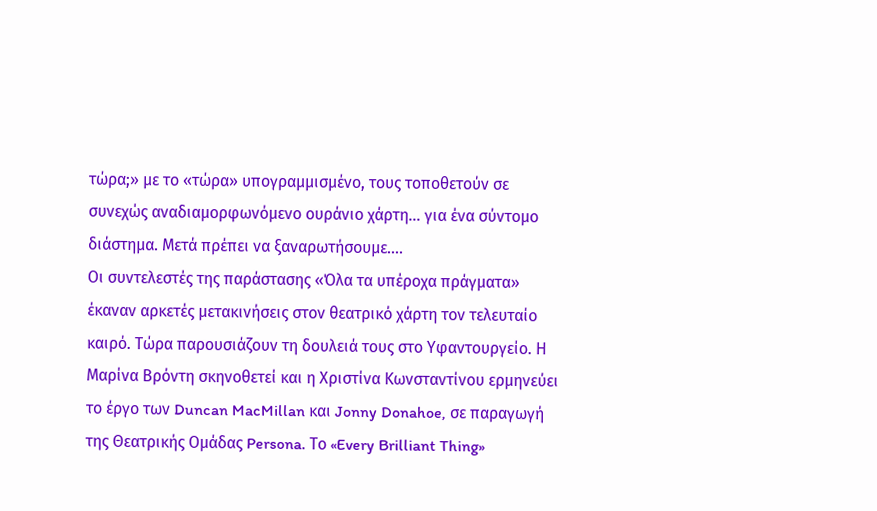τώρα;» με το «τώρα» υπογραμμισμένο, τους τοποθετούν σε συνεχώς αναδιαμορφωνόμενο ουράνιο χάρτη… για ένα σύντομο διάστημα. Μετά πρέπει να ξαναρωτήσουμε….
Οι συντελεστές της παράστασης «Όλα τα υπέροχα πράγματα» έκαναν αρκετές μετακινήσεις στον θεατρικό χάρτη τον τελευταίο καιρό. Τώρα παρουσιάζουν τη δουλειά τους στο Υφαντουργείο. Η Μαρίνα Βρόντη σκηνοθετεί και η Χριστίνα Κωνσταντίνου ερμηνεύει το έργο των Duncan MacMillan και Jonny Donahoe, σε παραγωγή της Θεατρικής Ομάδας Persona. Το «Every Brilliant Thing»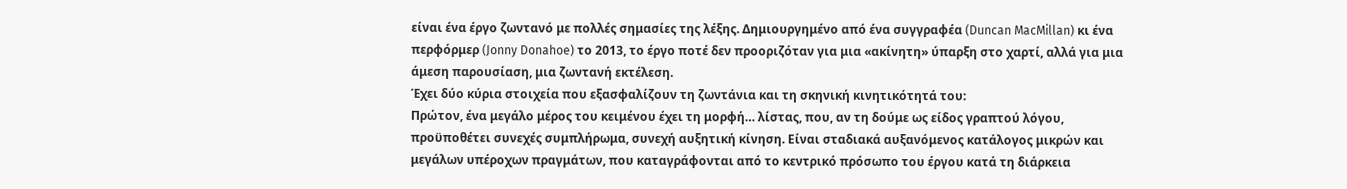είναι ένα έργο ζωντανό με πολλές σημασίες της λέξης. Δημιουργημένο από ένα συγγραφέα (Duncan MacMillan) κι ένα περφόρμερ (Jonny Donahoe) το 2013, το έργο ποτέ δεν προοριζόταν για μια «ακίνητη» ύπαρξη στο χαρτί, αλλά για μια άμεση παρουσίαση, μια ζωντανή εκτέλεση.
Έχει δύο κύρια στοιχεία που εξασφαλίζουν τη ζωντάνια και τη σκηνική κινητικότητά του:
Πρώτον, ένα μεγάλο μέρος του κειμένου έχει τη μορφή… λίστας, που, αν τη δούμε ως είδος γραπτού λόγου, προϋποθέτει συνεχές συμπλήρωμα, συνεχή αυξητική κίνηση. Είναι σταδιακά αυξανόμενος κατάλογος μικρών και μεγάλων υπέροχων πραγμάτων, που καταγράφονται από το κεντρικό πρόσωπο του έργου κατά τη διάρκεια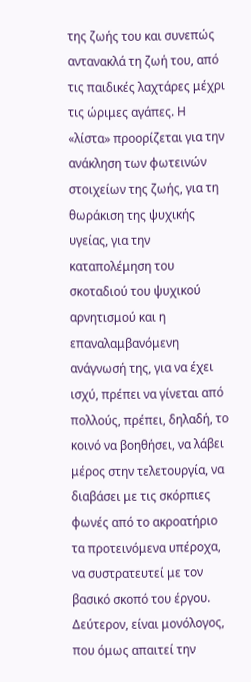της ζωής του και συνεπώς αντανακλά τη ζωή του, από τις παιδικές λαχτάρες μέχρι τις ώριμες αγάπες. Η «λίστα» προορίζεται για την ανάκληση των φωτεινών στοιχείων της ζωής, για τη θωράκιση της ψυχικής υγείας, για την καταπολέμηση του σκοταδιού του ψυχικού αρνητισμού και η επαναλαμβανόμενη ανάγνωσή της, για να έχει ισχύ, πρέπει να γίνεται από πολλούς, πρέπει, δηλαδή, το κοινό να βοηθήσει, να λάβει μέρος στην τελετουργία, να διαβάσει με τις σκόρπιες φωνές από το ακροατήριο τα προτεινόμενα υπέροχα, να συστρατευτεί με τον βασικό σκοπό του έργου.
Δεύτερον, είναι μονόλογος, που όμως απαιτεί την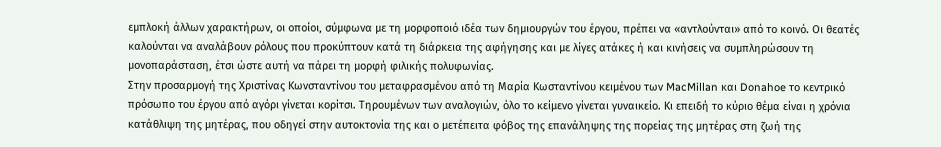εμπλοκή άλλων χαρακτήρων, οι οποίοι, σύμφωνα με τη μορφοποιό ιδέα των δημιουργών του έργου, πρέπει να «αντλούνται» από το κοινό. Οι θεατές καλούνται να αναλάβουν ρόλους που προκύπτουν κατά τη διάρκεια της αφήγησης και με λίγες ατάκες ή και κινήσεις να συμπληρώσουν τη μονοπαράσταση, έτσι ώστε αυτή να πάρει τη μορφή φιλικής πολυφωνίας.
Στην προσαρμογή της Χριστίνας Κωνσταντίνου του μεταφρασμένου από τη Μαρία Κωσταντίνου κειμένου των MacMillan και Donahoe το κεντρικό πρόσωπο του έργου από αγόρι γίνεται κορίτσι. Τηρουμένων των αναλογιών, όλο το κείμενο γίνεται γυναικείο. Κι επειδή το κύριο θέμα είναι η χρόνια κατάθλιψη της μητέρας, που οδηγεί στην αυτοκτονία της και ο μετέπειτα φόβος της επανάληψης της πορείας της μητέρας στη ζωή της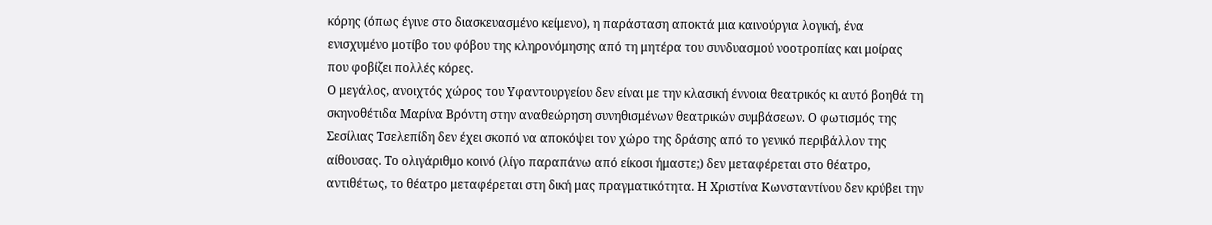κόρης (όπως έγινε στο διασκευασμένο κείμενο), η παράσταση αποκτά μια καινούργια λογική, ένα ενισχυμένο μοτίβο του φόβου της κληρονόμησης από τη μητέρα του συνδυασμού νοοτροπίας και μοίρας που φοβίζει πολλές κόρες.
Ο μεγάλος, ανοιχτός χώρος του Υφαντουργείου δεν είναι με την κλασική έννοια θεατρικός κι αυτό βοηθά τη σκηνοθέτιδα Μαρίνα Βρόντη στην αναθεώρηση συνηθισμένων θεατρικών συμβάσεων. Ο φωτισμός της Σεσίλιας Τσελεπίδη δεν έχει σκοπό να αποκόψει τον χώρο της δράσης από το γενικό περιβάλλον της αίθουσας. Το ολιγάριθμο κοινό (λίγο παραπάνω από είκοσι ήμαστε;) δεν μεταφέρεται στο θέατρο, αντιθέτως, το θέατρο μεταφέρεται στη δική μας πραγματικότητα. Η Χριστίνα Κωνσταντίνου δεν κρύβει την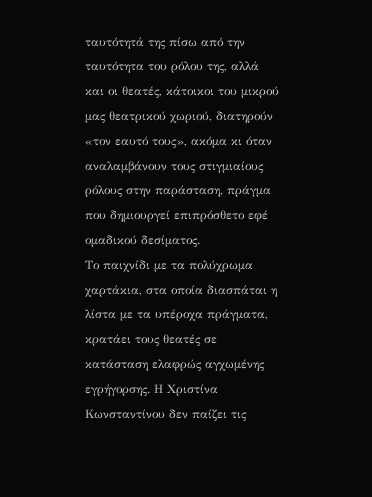ταυτότητά της πίσω από την ταυτότητα του ρόλου της, αλλά και οι θεατές, κάτοικοι του μικρού μας θεατρικού χωριού, διατηρούν «τον εαυτό τους», ακόμα κι όταν αναλαμβάνουν τους στιγμιαίους ρόλους στην παράσταση, πράγμα που δημιουργεί επιπρόσθετο εφέ ομαδικού δεσίματος.
Το παιχνίδι με τα πολύχρωμα χαρτάκια, στα οποία διασπάται η λίστα με τα υπέροχα πράγματα, κρατάει τους θεατές σε κατάσταση ελαφρώς αγχωμένης εγρήγορσης. Η Χριστίνα Κωνσταντίνου δεν παίζει τις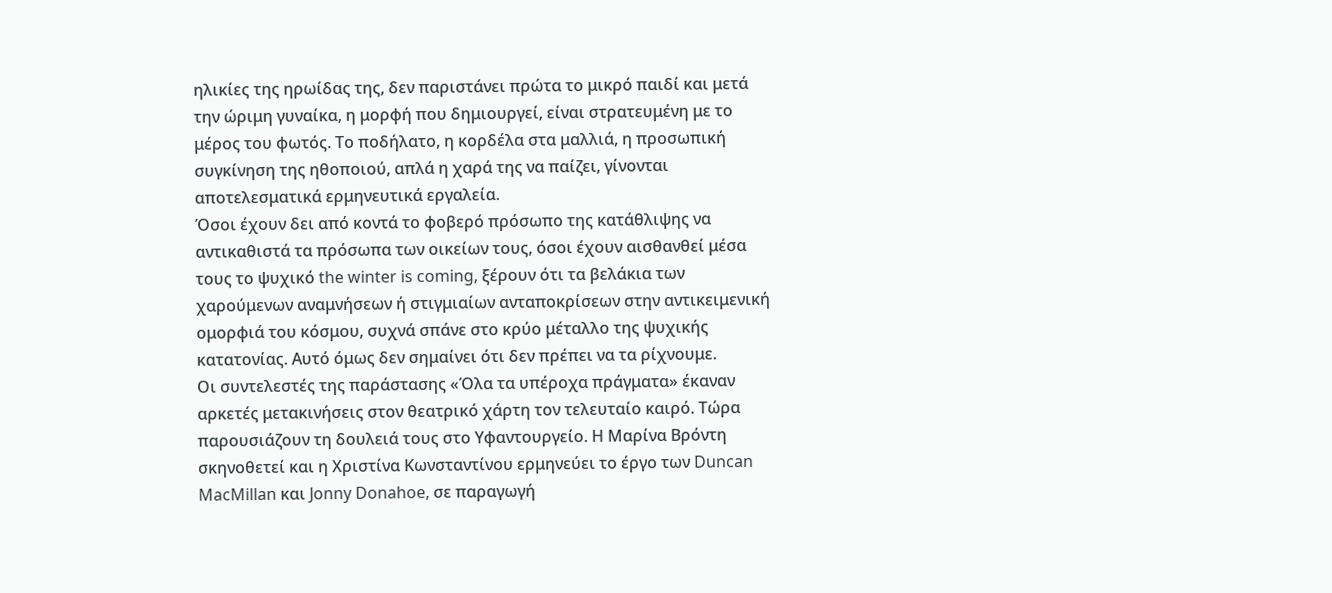ηλικίες της ηρωίδας της, δεν παριστάνει πρώτα το μικρό παιδί και μετά την ώριμη γυναίκα, η μορφή που δημιουργεί, είναι στρατευμένη με το μέρος του φωτός. Το ποδήλατο, η κορδέλα στα μαλλιά, η προσωπική συγκίνηση της ηθοποιού, απλά η χαρά της να παίζει, γίνονται αποτελεσματικά ερμηνευτικά εργαλεία.
Όσοι έχουν δει από κοντά το φοβερό πρόσωπο της κατάθλιψης να αντικαθιστά τα πρόσωπα των οικείων τους, όσοι έχουν αισθανθεί μέσα τους το ψυχικό the winter is coming, ξέρουν ότι τα βελάκια των χαρούμενων αναμνήσεων ή στιγμιαίων ανταποκρίσεων στην αντικειμενική ομορφιά του κόσμου, συχνά σπάνε στο κρύο μέταλλο της ψυχικής κατατονίας. Αυτό όμως δεν σημαίνει ότι δεν πρέπει να τα ρίχνουμε.
Οι συντελεστές της παράστασης «Όλα τα υπέροχα πράγματα» έκαναν αρκετές μετακινήσεις στον θεατρικό χάρτη τον τελευταίο καιρό. Τώρα παρουσιάζουν τη δουλειά τους στο Υφαντουργείο. Η Μαρίνα Βρόντη σκηνοθετεί και η Χριστίνα Κωνσταντίνου ερμηνεύει το έργο των Duncan MacMillan και Jonny Donahoe, σε παραγωγή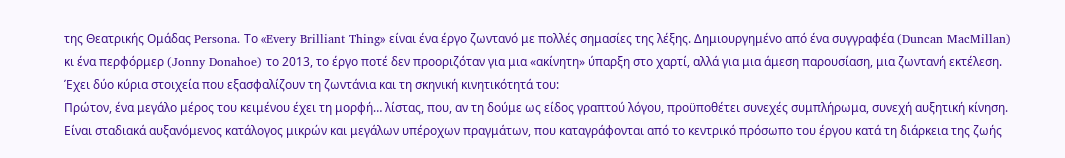της Θεατρικής Ομάδας Persona. Το «Every Brilliant Thing» είναι ένα έργο ζωντανό με πολλές σημασίες της λέξης. Δημιουργημένο από ένα συγγραφέα (Duncan MacMillan) κι ένα περφόρμερ (Jonny Donahoe) το 2013, το έργο ποτέ δεν προοριζόταν για μια «ακίνητη» ύπαρξη στο χαρτί, αλλά για μια άμεση παρουσίαση, μια ζωντανή εκτέλεση.
Έχει δύο κύρια στοιχεία που εξασφαλίζουν τη ζωντάνια και τη σκηνική κινητικότητά του:
Πρώτον, ένα μεγάλο μέρος του κειμένου έχει τη μορφή… λίστας, που, αν τη δούμε ως είδος γραπτού λόγου, προϋποθέτει συνεχές συμπλήρωμα, συνεχή αυξητική κίνηση. Είναι σταδιακά αυξανόμενος κατάλογος μικρών και μεγάλων υπέροχων πραγμάτων, που καταγράφονται από το κεντρικό πρόσωπο του έργου κατά τη διάρκεια της ζωής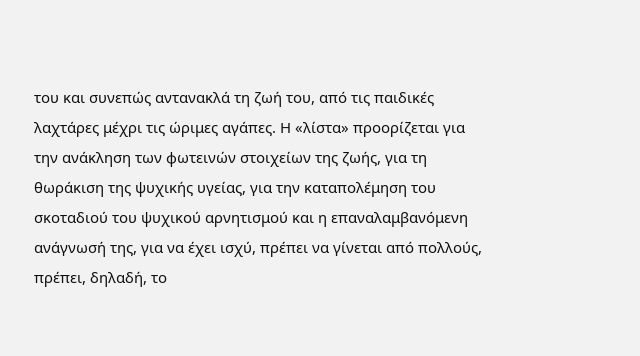του και συνεπώς αντανακλά τη ζωή του, από τις παιδικές λαχτάρες μέχρι τις ώριμες αγάπες. Η «λίστα» προορίζεται για την ανάκληση των φωτεινών στοιχείων της ζωής, για τη θωράκιση της ψυχικής υγείας, για την καταπολέμηση του σκοταδιού του ψυχικού αρνητισμού και η επαναλαμβανόμενη ανάγνωσή της, για να έχει ισχύ, πρέπει να γίνεται από πολλούς, πρέπει, δηλαδή, το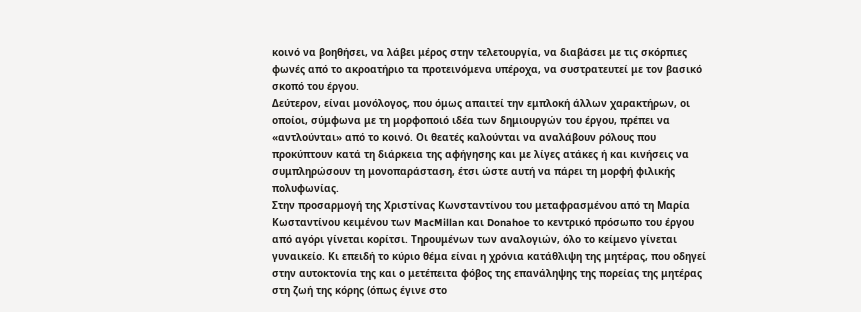κοινό να βοηθήσει, να λάβει μέρος στην τελετουργία, να διαβάσει με τις σκόρπιες φωνές από το ακροατήριο τα προτεινόμενα υπέροχα, να συστρατευτεί με τον βασικό σκοπό του έργου.
Δεύτερον, είναι μονόλογος, που όμως απαιτεί την εμπλοκή άλλων χαρακτήρων, οι οποίοι, σύμφωνα με τη μορφοποιό ιδέα των δημιουργών του έργου, πρέπει να «αντλούνται» από το κοινό. Οι θεατές καλούνται να αναλάβουν ρόλους που προκύπτουν κατά τη διάρκεια της αφήγησης και με λίγες ατάκες ή και κινήσεις να συμπληρώσουν τη μονοπαράσταση, έτσι ώστε αυτή να πάρει τη μορφή φιλικής πολυφωνίας.
Στην προσαρμογή της Χριστίνας Κωνσταντίνου του μεταφρασμένου από τη Μαρία Κωσταντίνου κειμένου των MacMillan και Donahoe το κεντρικό πρόσωπο του έργου από αγόρι γίνεται κορίτσι. Τηρουμένων των αναλογιών, όλο το κείμενο γίνεται γυναικείο. Κι επειδή το κύριο θέμα είναι η χρόνια κατάθλιψη της μητέρας, που οδηγεί στην αυτοκτονία της και ο μετέπειτα φόβος της επανάληψης της πορείας της μητέρας στη ζωή της κόρης (όπως έγινε στο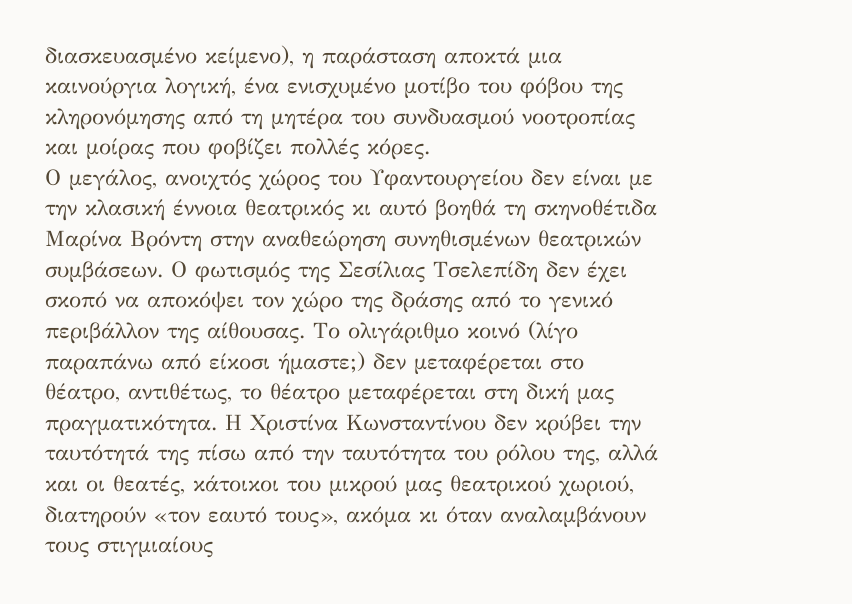διασκευασμένο κείμενο), η παράσταση αποκτά μια καινούργια λογική, ένα ενισχυμένο μοτίβο του φόβου της κληρονόμησης από τη μητέρα του συνδυασμού νοοτροπίας και μοίρας που φοβίζει πολλές κόρες.
Ο μεγάλος, ανοιχτός χώρος του Υφαντουργείου δεν είναι με την κλασική έννοια θεατρικός κι αυτό βοηθά τη σκηνοθέτιδα Μαρίνα Βρόντη στην αναθεώρηση συνηθισμένων θεατρικών συμβάσεων. Ο φωτισμός της Σεσίλιας Τσελεπίδη δεν έχει σκοπό να αποκόψει τον χώρο της δράσης από το γενικό περιβάλλον της αίθουσας. Το ολιγάριθμο κοινό (λίγο παραπάνω από είκοσι ήμαστε;) δεν μεταφέρεται στο θέατρο, αντιθέτως, το θέατρο μεταφέρεται στη δική μας πραγματικότητα. Η Χριστίνα Κωνσταντίνου δεν κρύβει την ταυτότητά της πίσω από την ταυτότητα του ρόλου της, αλλά και οι θεατές, κάτοικοι του μικρού μας θεατρικού χωριού, διατηρούν «τον εαυτό τους», ακόμα κι όταν αναλαμβάνουν τους στιγμιαίους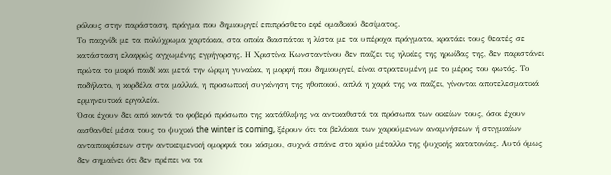ρόλους στην παράσταση, πράγμα που δημιουργεί επιπρόσθετο εφέ ομαδικού δεσίματος.
Το παιχνίδι με τα πολύχρωμα χαρτάκια, στα οποία διασπάται η λίστα με τα υπέροχα πράγματα, κρατάει τους θεατές σε κατάσταση ελαφρώς αγχωμένης εγρήγορσης. Η Χριστίνα Κωνσταντίνου δεν παίζει τις ηλικίες της ηρωίδας της, δεν παριστάνει πρώτα το μικρό παιδί και μετά την ώριμη γυναίκα, η μορφή που δημιουργεί, είναι στρατευμένη με το μέρος του φωτός. Το ποδήλατο, η κορδέλα στα μαλλιά, η προσωπική συγκίνηση της ηθοποιού, απλά η χαρά της να παίζει, γίνονται αποτελεσματικά ερμηνευτικά εργαλεία.
Όσοι έχουν δει από κοντά το φοβερό πρόσωπο της κατάθλιψης να αντικαθιστά τα πρόσωπα των οικείων τους, όσοι έχουν αισθανθεί μέσα τους το ψυχικό the winter is coming, ξέρουν ότι τα βελάκια των χαρούμενων αναμνήσεων ή στιγμιαίων ανταποκρίσεων στην αντικειμενική ομορφιά του κόσμου, συχνά σπάνε στο κρύο μέταλλο της ψυχικής κατατονίας. Αυτό όμως δεν σημαίνει ότι δεν πρέπει να τα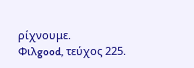ρίχνουμε.
Φιλgood, τεύχος 225.